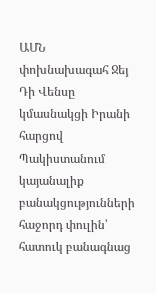ԱՄՆ փոխնախագահ Ջեյ Դի Վենսը կմասնակցի Իրանի հարցով Պակիստանում կայանալիք բանակցությունների հաջորդ փուլին՝ հատուկ բանագնաց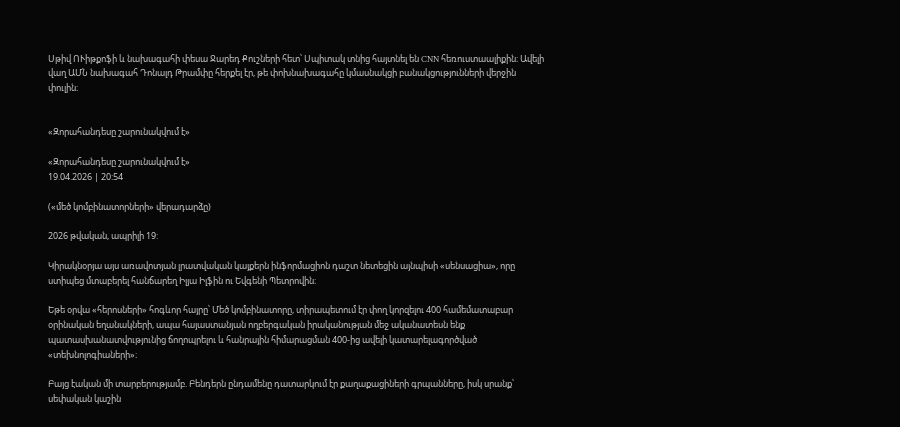Սթիվ ՈՒիթքոֆի և նախագահի փեսա Ջարեդ Քուշների հետ՝ Սպիտակ տնից հայտնել են CNN հեռուստաալիքին։ Ավելի վաղ ԱՄՆ նախագահ Դոնալդ Թրամփը հերքել էր, թե փոխնախագահը կմասնակցի բանակցությունների վերջին փուլին։


«Զորահանդեսը շարունակվում է»

«Զորահանդեսը շարունակվում է»
19.04.2026 | 20:54

(«մեծ կոմբինատորների» վերադարձը)

2026 թվական, ապրիլի 19:

Կիրակնօրյա այս առավոտյան լրատվական կայքերն ինֆորմացիոն դաշտ նետեցին այնպիսի «սենսացիա», որը ստիպեց մտաբերել հանճարեղ Իլյա Իլֆին ու Եվգենի Պետրովին։

Եթե օրվա «հերոսների» հոգևոր հայրը՝ Մեծ կոմբինատորը, տիրապետում էր փող կորզելու 400 համեմատաբար օրինական եղանակների, ապա հայաստանյան ողբերգական իրականության մեջ ականատեսն ենք պատասխանատվությունից ճողոպրելու և հանրային հիմարացման 400-ից ավելի կատարելագործված «տեխնոլոգիաների»։

Բայց էական մի տարբերությամբ. Բենդերն ընդամենը դատարկում էր քաղաքացիների գրպանները, իսկ սրանք՝ սեփական կաշին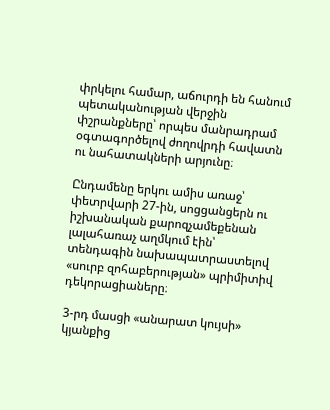փրկելու համար, աճուրդի են հանում պետականության վերջին փշրանքները՝ որպես մանրադրամ օգտագործելով ժողովրդի հավատն ու նահատակների արյունը։

Ընդամենը երկու ամիս առաջ՝ փետրվարի 27-ին, սոցցանցերն ու իշխանական քարոզչամեքենան լալահառաչ աղմկում էին՝ տենդագին նախապատրաստելով «սուրբ զոհաբերության» պրիմիտիվ դեկորացիաները։

3-րդ մասցի «անարատ կույսի» կյանքից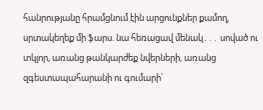հանրությանը հրամցնում էին արցունքներ քամող, սրտակեղեք մի ֆարս. նա հեռացավ մենակ․․․ սոված ու տկլոր, առանց թանկարժեք նվերների, առանց զգեստապահարանի ու գումարի՝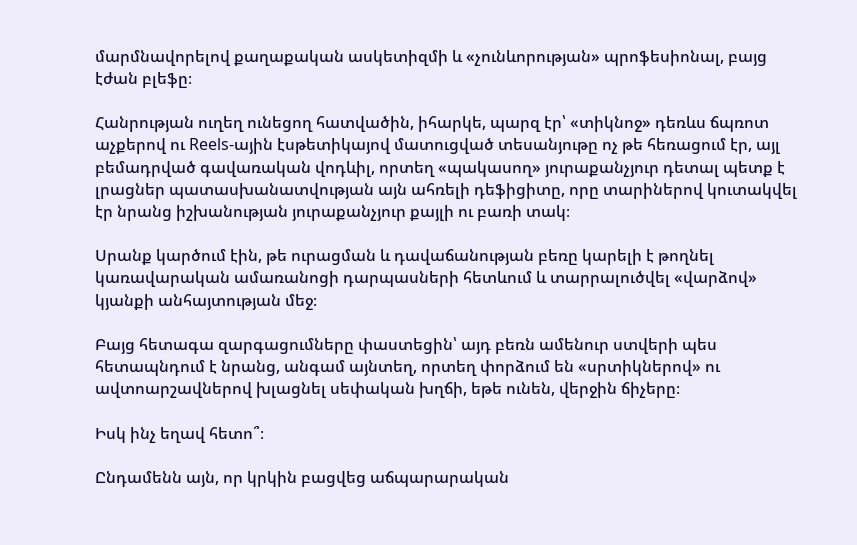մարմնավորելով քաղաքական ասկետիզմի և «չունևորության» պրոֆեսիոնալ, բայց էժան բլեֆը։

Հանրության ուղեղ ունեցող հատվածին, իհարկե, պարզ էր՝ «տիկնոջ» դեռևս ճպռոտ աչքերով ու Reels-ային էսթետիկայով մատուցված տեսանյութը ոչ թե հեռացում էր, այլ բեմադրված գավառական վոդևիլ, որտեղ «պակասող» յուրաքանչյուր դետալ պետք է լրացներ պատասխանատվության այն ահռելի դեֆիցիտը, որը տարիներով կուտակվել էր նրանց իշխանության յուրաքանչյուր քայլի ու բառի տակ։

Սրանք կարծում էին, թե ուրացման և դավաճանության բեռը կարելի է թողնել կառավարական ամառանոցի դարպասների հետևում և տարրալուծվել «վարձով» կյանքի անհայտության մեջ։

Բայց հետագա զարգացումները փաստեցին՝ այդ բեռն ամենուր ստվերի պես հետապնդում է նրանց, անգամ այնտեղ, որտեղ փորձում են «սրտիկներով» ու ավտոարշավներով խլացնել սեփական խղճի, եթե ունեն, վերջին ճիչերը։

Իսկ ինչ եղավ հետո՞։

Ընդամենն այն, որ կրկին բացվեց աճպարարական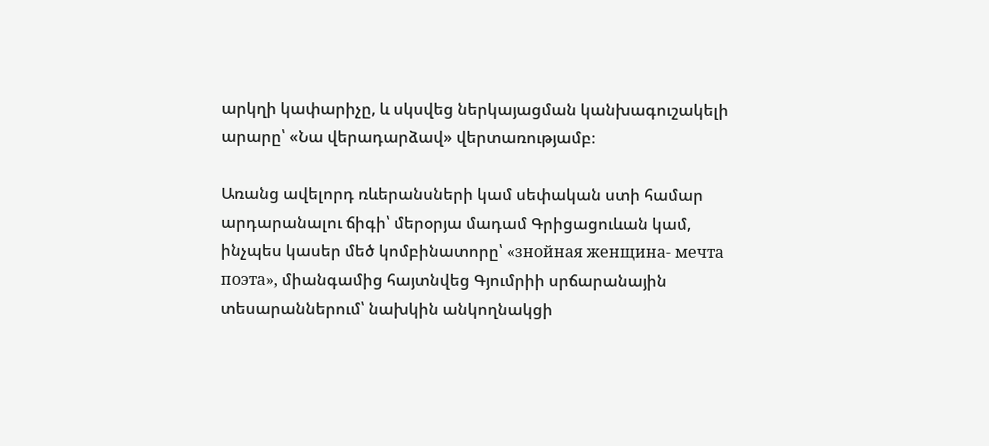արկղի կափարիչը, և սկսվեց ներկայացման կանխագուշակելի արարը՝ «Նա վերադարձավ» վերտառությամբ։

Առանց ավելորդ ռևերանսների կամ սեփական ստի համար արդարանալու ճիգի՝ մերօրյա մադամ Գրիցացուևան կամ, ինչպես կասեր մեծ կոմբինատորը՝ «знойная женщина- мечта поэта», միանգամից հայտնվեց Գյումրիի սրճարանային տեսարաններում՝ նախկին անկողնակցի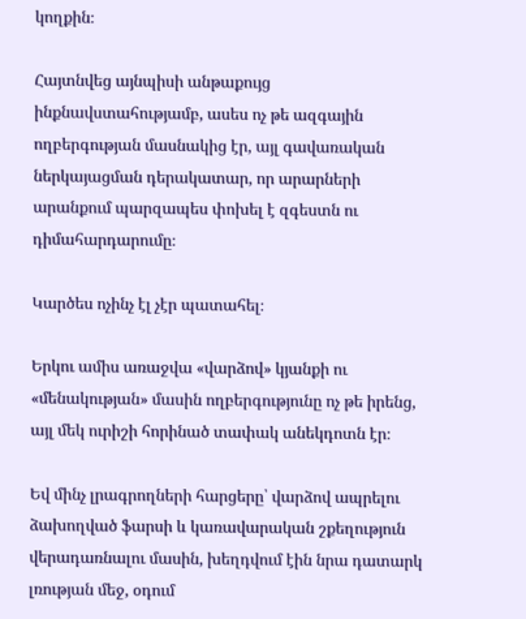կողքին։

Հայտնվեց այնպիսի անթաքույց ինքնավստահությամբ, ասես ոչ թե ազգային ողբերգության մասնակից էր, այլ գավառական ներկայացման դերակատար, որ արարների արանքում պարզապես փոխել է զգեստն ու դիմահարդարումը։

Կարծես ոչինչ էլ չէր պատահել։

Երկու ամիս առաջվա «վարձով» կյանքի ու «մենակության» մասին ողբերգությունը ոչ թե իրենց, այլ մեկ ուրիշի հորինած տափակ անեկդոտն էր։

Եվ մինչ լրագրողների հարցերը՝ վարձով ապրելու ձախողված ֆարսի և կառավարական շքեղություն վերադառնալու մասին, խեղդվում էին նրա դատարկ լռության մեջ, օդում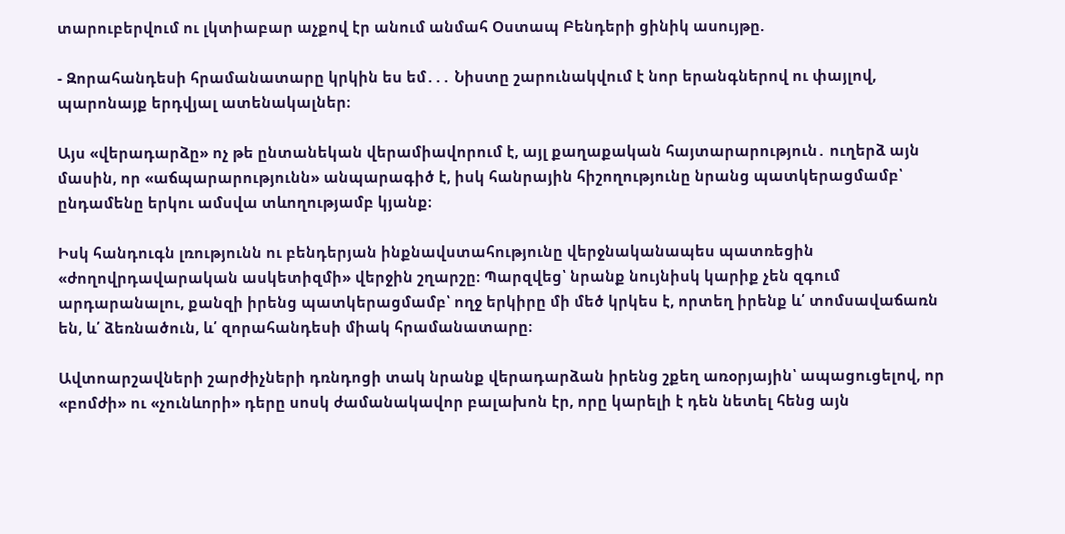տարուբերվում ու լկտիաբար աչքով էր անում անմահ Օստապ Բենդերի ցինիկ ասույթը.

- Զորահանդեսի հրամանատարը կրկին ես եմ․․․ Նիստը շարունակվում է նոր երանգներով ու փայլով, պարոնայք երդվյալ ատենակալներ։

Այս «վերադարձը» ոչ թե ընտանեկան վերամիավորում է, այլ քաղաքական հայտարարություն․ ուղերձ այն մասին, որ «աճպարարությունն» անպարագիծ է, իսկ հանրային հիշողությունը նրանց պատկերացմամբ՝ ընդամենը երկու ամսվա տևողությամբ կյանք։

Իսկ հանդուգն լռությունն ու բենդերյան ինքնավստահությունը վերջնականապես պատռեցին «ժողովրդավարական ասկետիզմի» վերջին շղարշը։ Պարզվեց՝ նրանք նույնիսկ կարիք չեն զգում արդարանալու, քանզի իրենց պատկերացմամբ՝ ողջ երկիրը մի մեծ կրկես է, որտեղ իրենք և՛ տոմսավաճառն են, և՛ ձեռնածուն, և՛ զորահանդեսի միակ հրամանատարը։

Ավտոարշավների շարժիչների դռնդոցի տակ նրանք վերադարձան իրենց շքեղ առօրյային՝ ապացուցելով, որ «բոմժի» ու «չունևորի» դերը սոսկ ժամանակավոր բալախոն էր, որը կարելի է դեն նետել հենց այն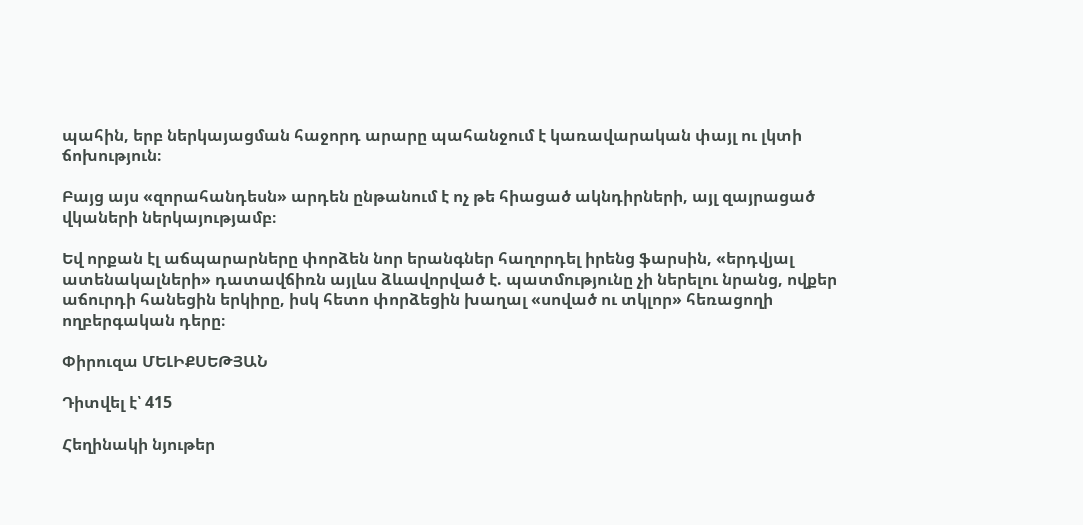պահին, երբ ներկայացման հաջորդ արարը պահանջում է կառավարական փայլ ու լկտի ճոխություն։

Բայց այս «զորահանդեսն» արդեն ընթանում է ոչ թե հիացած ակնդիրների, այլ զայրացած վկաների ներկայությամբ։

Եվ որքան էլ աճպարարները փորձեն նոր երանգներ հաղորդել իրենց ֆարսին, «երդվյալ ատենակալների» դատավճիռն այլևս ձևավորված է. պատմությունը չի ներելու նրանց, ովքեր աճուրդի հանեցին երկիրը, իսկ հետո փորձեցին խաղալ «սոված ու տկլոր» հեռացողի ողբերգական դերը։

Փիրուզա ՄԵԼԻՔՍԵԹՅԱՆ

Դիտվել է՝ 415

Հեղինակի նյութեր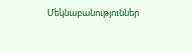Մեկնաբանություններ